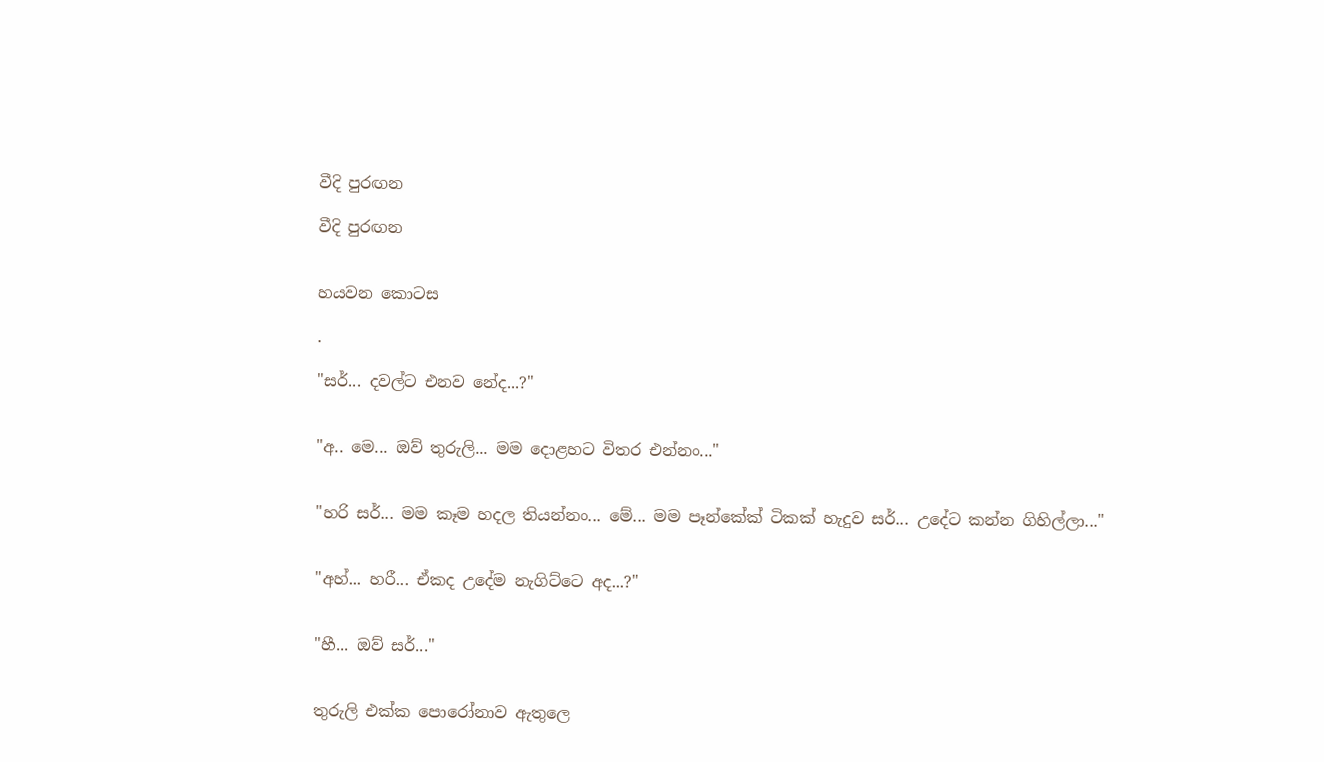වීදි පුරඟන

වීදි පුරඟන


හයවන කොටස

.

"සර්... දවල්ට එනව නේද...?"


"අ.. මෙ... ඔව් තුරුලි... මම දොළහට විතර එන්නං..."


"හරි සර්... මම කෑම හදල තියන්නං... මේ... මම පෑන්කේක් ටිකක් හැදුව සර්... උදේට කන්න ගිහිල්ලා..."


"අහ්... හරී... ඒකද උදේම නැගිට්ටෙ අද...?"


"හී... ඔව් සර්..."


තුරුලි එක්ක පොරෝනාව ඇතුලෙ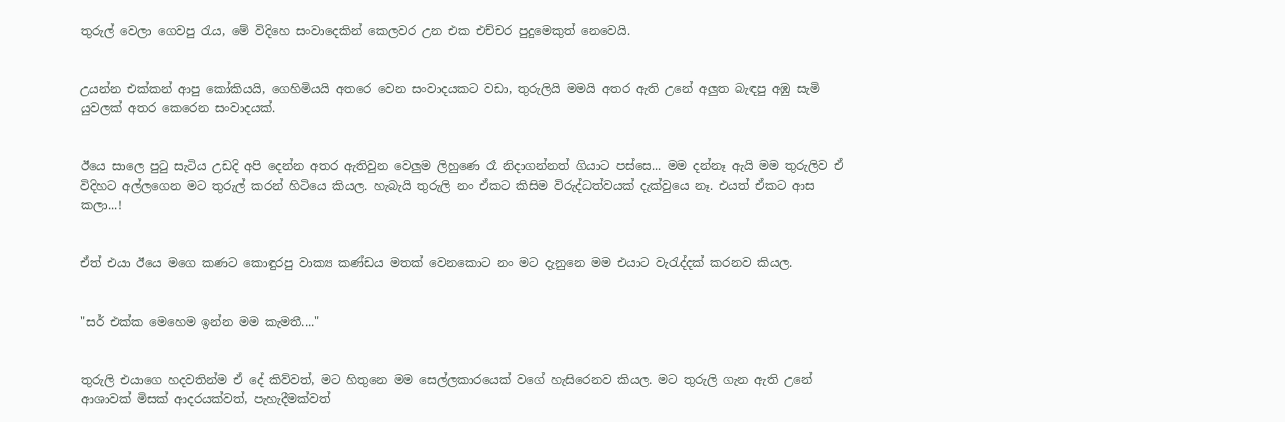තුරුල් වෙලා ගෙවපු රැය, මේ විදිහෙ සංවාදෙකින් කෙලවර උන එක එච්චර පුදුමෙකුත් නෙවෙයි.


උයන්න එක්කන් ආපු කෝකියයි, ගෙහිමියයි අතරෙ වෙන සංවාදයකට වඩා, තුරුලියි මමයි අතර ඇති උනේ අලුත බැඳපු අඹු සැමි යුවලක් අතර කෙරෙන සංවාදයක්.


ඊයෙ සාලෙ පුටු සැටිය උඩදි අපි දෙන්න අතර ඇතිවුන වෙලුම ලිහුණෙ රෑ නිදාගන්නත් ගියාට පස්සෙ... මම දන්නෑ ඇයි මම තුරුලිව ඒ විදිහට අල්ලගෙන මට තුරුල් කරන් හිටියෙ කියල. හැබැයි තුරුලි නං ඒකට කිසිම විරුද්ධත්වයක් දැක්වුයෙ නෑ. එයත් ඒකට ආස කලා...!


ඒත් එයා ඊයෙ මගෙ කණට කොඳුරපු වාක්‍ය කණ්ඩය මතක් වෙනකොට නං මට දැනුනෙ මම එයාට වැරැද්දක් කරනව කියල.


"සර් එක්ක මෙහෙම ඉන්න මම කැමතී...."


තුරුලි එයාගෙ හදවතින්ම ඒ දේ කිව්වත්, මට හිතුනෙ මම සෙල්ලකාරයෙක් වගේ හැසිරෙනව කියල. මට තුරුලි ගැන ඇති උනේ ආශාවක් මිසක් ආදරයක්වත්, පැහැදීමක්වත්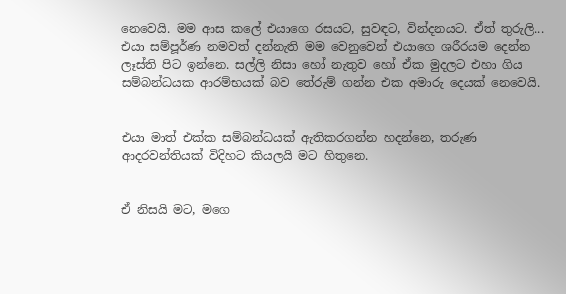නෙවෙයි. මම ආස කලේ එයාගෙ රසයට, සුවඳට, වින්දනයට. ඒත් තුරුලි... එයා සම්පූර්ණ නමවත් දන්නැති මම වෙනුවෙන් එයාගෙ ශරීරයම දෙන්න ලෑස්ති පිට ඉන්නෙ. සල්ලි නිසා හෝ නැතුව හෝ ඒක මුදලට එහා ගිය සම්බන්ධයක ආරම්භයක් බව තේරුම් ගන්න එක අමාරු දෙයක් නෙවෙයි.


එයා මාත් එක්ක සම්බන්ධයක් ඇතිකරගන්න හදන්නෙ, තරුණ ආදරවන්තියක් විදිහට කියලයි මට හිතුනෙ.


ඒ නිසයි මට, මගෙ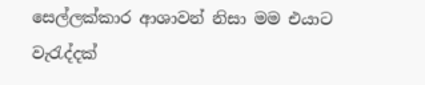සෙල්ලක්කාර ආශාවන් නිසා මම එයාට වැරැද්දක්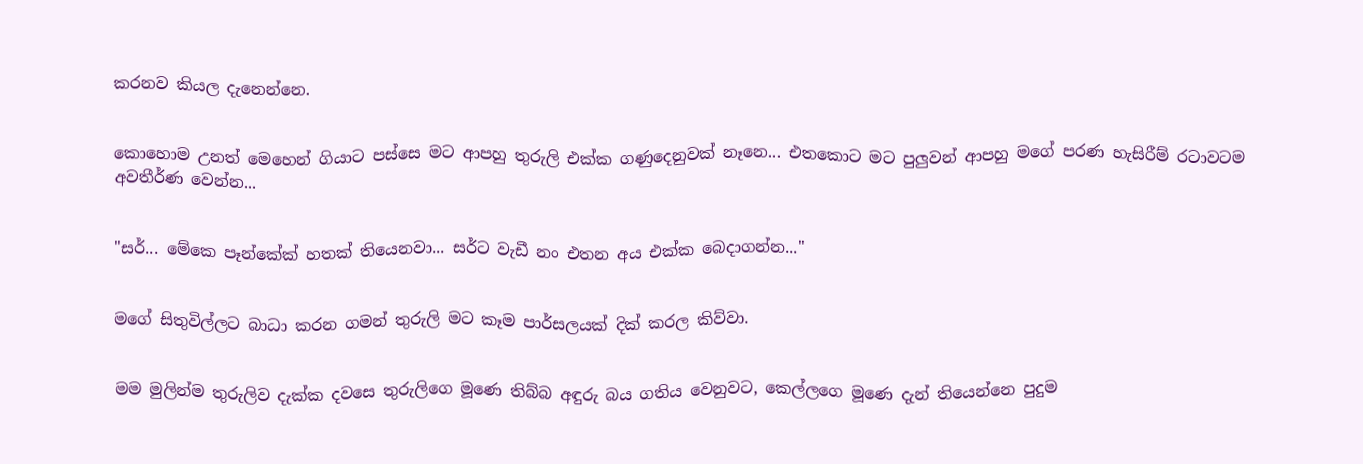කරනව කියල දැනෙන්නෙ.


කොහොම උනත් මෙහෙන් ගියාට පස්සෙ මට ආපහු තුරුලි එක්ක ගණුදෙනුවක් නෑනෙ... එතකොට මට පුලුවන් ආපහු මගේ පරණ හැසිරීම් රටාවටම අවතීර්ණ වෙන්න...


"සර්... මේකෙ පෑන්කේක් හතක් තියෙනවා... සර්ට වැඩී නං එතන අය එක්ක බෙදාගන්න..."


මගේ සිතුවිල්ලට බාධා කරන ගමන් තුරුලි මට කෑම පාර්සලයක් දික් කරල කිව්වා.


මම මුලින්ම තුරුලිව දැක්ක දවසෙ තුරුලිගෙ මූණෙ තිබ්බ අඳුරු බය ගතිය වෙනුවට, කෙල්ලගෙ මූණෙ දැන් තියෙන්නෙ පුදුම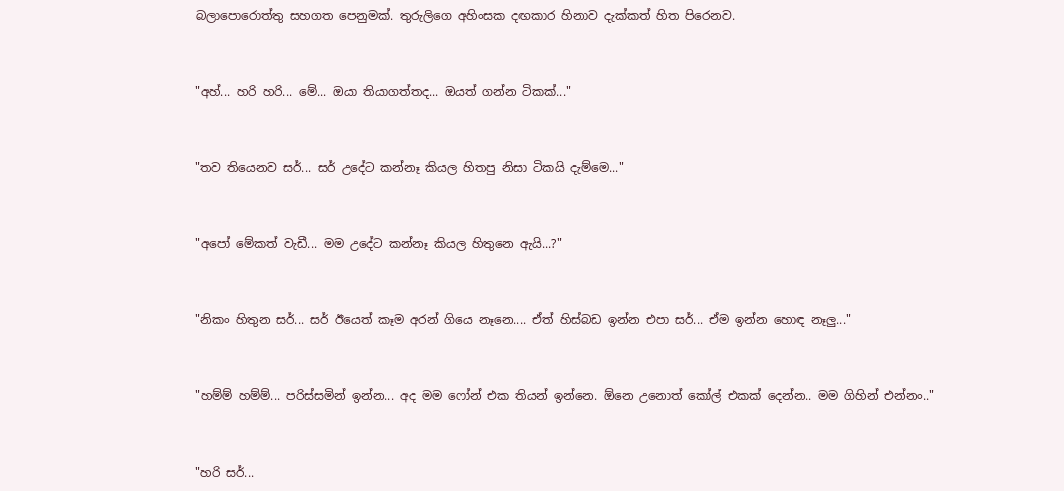බලාපොරොත්තු සහගත පෙනුමක්. තුරුලිගෙ අහිංසක දඟකාර හිනාව දැක්කත් හිත පිරෙනව.


"අහ්... හරි හරි... මේ... ඔයා තියාගත්තද... ඔයත් ගන්න ටිකක්..."


"තව තියෙනව සර්... සර් උදේට කන්නෑ කියල හිතපු නිසා ටිකයි දැම්මෙ..."


"අපෝ මේකත් වැඩී... මම උදේට කන්නෑ කියල හිතුනෙ ඇයි...?"


"නිකං හිතුන සර්... සර් ඊයෙත් කෑම අරන් ගියෙ නෑනෙ.... ඒත් හිස්බඩ ඉන්න එපා සර්... ඒම ඉන්න හොඳ නෑලු..."


"හම්ම් හම්ම්... පරිස්සමින් ඉන්න... අද මම ෆෝන් එක තියන් ඉන්නෙ. ඕනෙ උනොත් කෝල් එකක් දෙන්න.. මම ගිහින් එන්නං.."


"හරි සර්...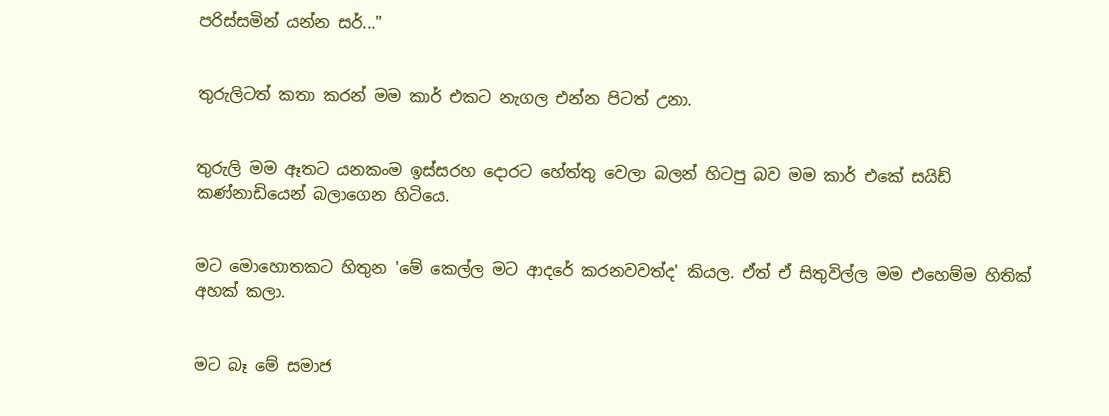පරිස්සමින් යන්න සර්..."


තුරුලිටත් කතා කරන් මම කාර් එකට නැගල එන්න පිටත් උනා.


තුරුලි මම ඈතට යනකංම ඉස්සරහ දොරට හේත්තු වෙලා බලන් හිටපු බව මම කාර් එකේ සයිඩ් කණ්නාඩියෙන් බලාගෙන හිටියෙ.


මට මොහොතකට හිතුන 'මේ කෙල්ල මට ආදරේ කරනවවත්ද' කියල. ඒත් ඒ සිතුවිල්ල මම එහෙම්ම හිතික් අහක් කලා.


මට බෑ මේ සමාජ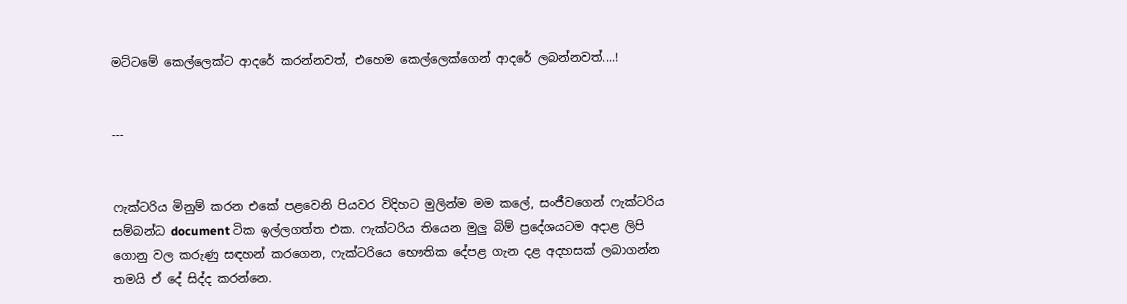මට්ටමේ කෙල්ලෙක්ට ආදරේ කරන්නවත්, එහෙම කෙල්ලෙක්ගෙන් ආදරේ ලබන්නවත්....!


---


ෆැක්ටරිය මිනුම් කරන එකේ පළවෙනි පියවර විදිහට මුලින්ම මම කලේ, සංජීවගෙන් ෆැක්ටරිය සම්බන්ධ document ටික ඉල්ලගත්ත එක. ෆැක්ටරිය තියෙන මුලු බිම් ප්‍රදේශයටම අදාළ ලිපි ගොනු වල කරුණු සඳහන් කරගෙන, ෆැක්ටරියෙ භෞතික දේපළ ගැන දළ අදහසක් ලබාගන්න තමයි ඒ දේ සිද්ද කරන්නෙ.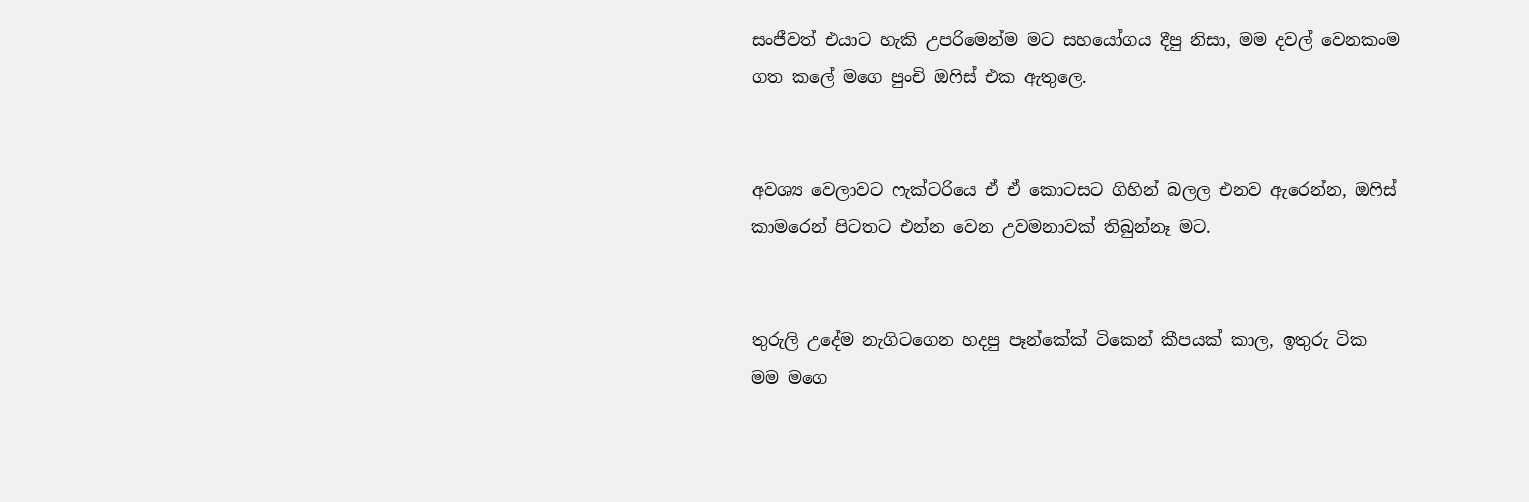සංජීවත් එයාට හැකි උපරිමෙන්ම මට සහයෝගය දීපු නිසා, මම දවල් වෙනකංම ගත කලේ මගෙ පුංචි ඔෆිස් එක ඇතුලෙ.


අවශ්‍ය වෙලාවට ෆැක්ටරියෙ ඒ ඒ කොටසට ගිහින් බලල එනව ඇරෙන්න, ඔෆිස් කාමරෙන් පිටතට එන්න වෙන උවමනාවක් තිබුන්නෑ මට.


තුරුලි උදේම නැගිටගෙන හදපු පෑන්කේක් ටිකෙන් කීපයක් කාල, ඉතුරු ටික මම මගෙ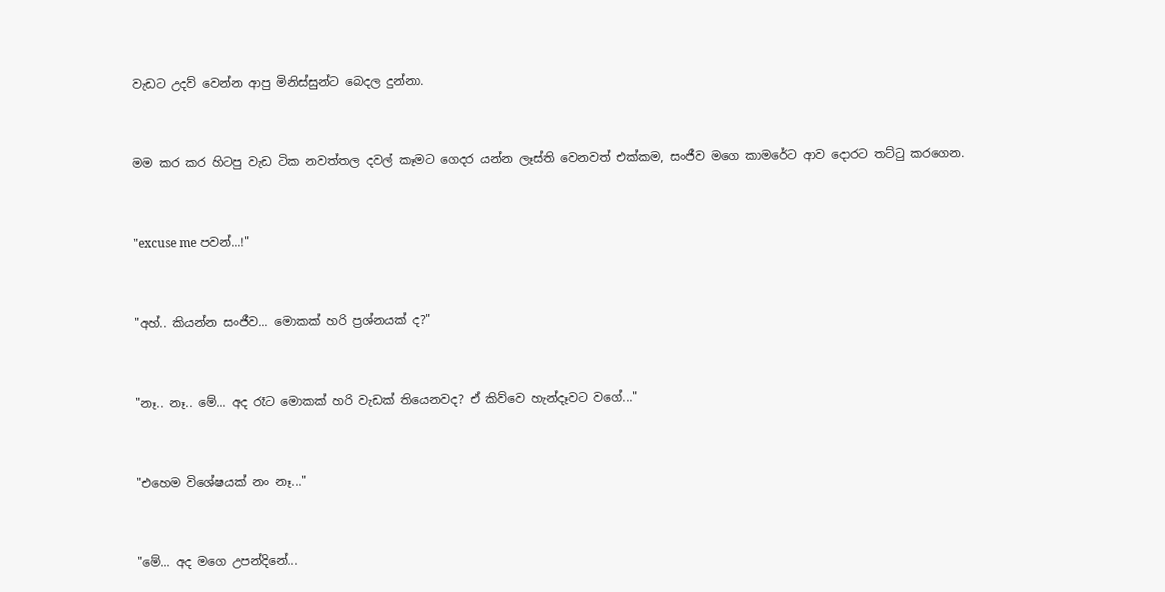වැඩට උදව් වෙන්න ආපු මිනිස්සුන්ට බෙදල දුන්නා.


මම කර කර හිටපු වැඩ ටික නවත්තල දවල් කෑමට ගෙදර යන්න ලෑස්ති වෙනවත් එක්කම, සංජීව මගෙ කාමරේට ආව දොරට තට්ටු කරගෙන.


"excuse me පවන්...!"


"අහ්.. කියන්න සංජීව... මොකක් හරි ප්‍රශ්නයක් ද?"


"නෑ.. නෑ.. මේ... අද රෑට මොකක් හරි වැඩක් තියෙනවද? ඒ කිව්වෙ හැන්දෑවට වගේ..."


"එහෙම විශේෂයක් නං නෑ..."


"මේ... අද මගෙ උපන්දිනේ...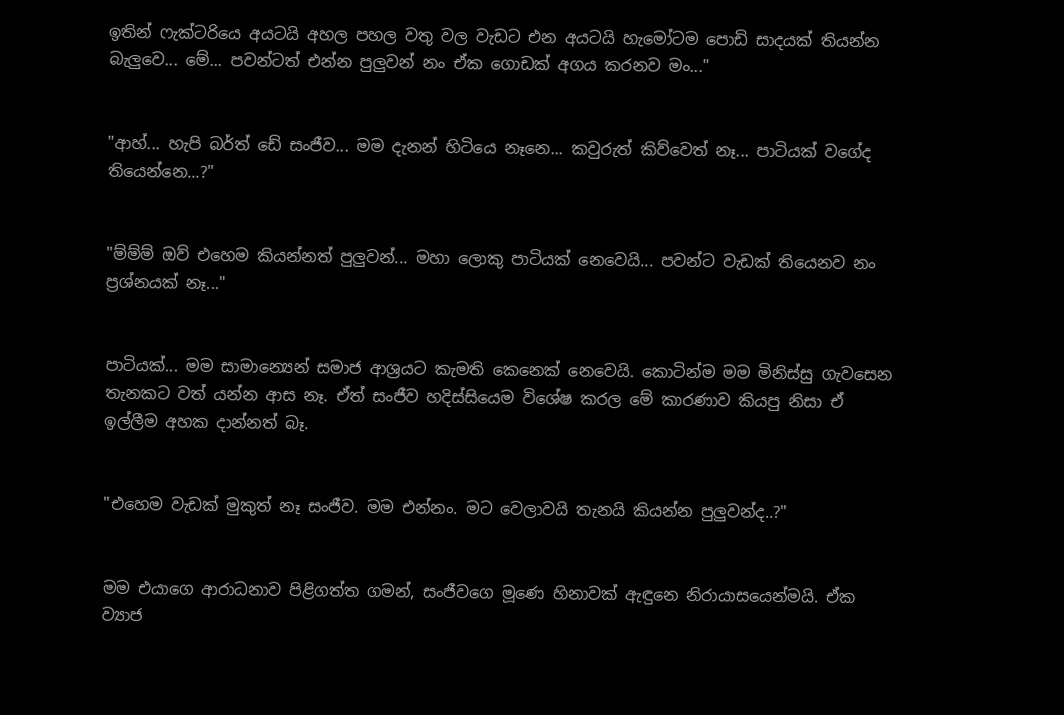ඉතින් ෆැක්ටරියෙ අයටයි අහල පහල වතු වල වැඩට එන අයටයි හැමෝටම පොඩි සාදයක් තියන්න බැලුවෙ... මේ... පවන්ටත් එන්න පුලුවන් නං ඒක ගොඩක් අගය කරනව මං..."


"ආහ්... හැපි බර්ත් ඩේ සංජීව... මම දැනන් හිටියෙ නෑනෙ... කවුරුත් කිව්වෙත් නෑ... පාටියක් වගේද තියෙන්නෙ...?"


"ම්ම්ම් ඔව් එහෙම කියන්නත් පුලුවන්... මහා ලොකු පාටියක් නෙවෙයි... පවන්ට වැඩක් තියෙනව නං ප්‍රශ්නයක් නෑ..."


පාටියක්... මම සාමාන්‍යෙන් සමාජ ආශ්‍රයට කැමති කෙනෙක් නෙවෙයි. කොටින්ම මම මිනිස්සු ගැවසෙන තැනකට වත් යන්න ආස නෑ. ඒත් සංජීව හදිස්සියෙම විශේෂ කරල මේ කාරණාව කියපු නිසා ඒ ඉල්ලීම අහක දාන්නත් බෑ.


"එහෙම වැඩක් මුකුත් නෑ සංජීව. මම එන්නං. මට වෙලාවයි තැනයි කියන්න පුලුවන්ද..?"


මම එයාගෙ ආරාධනාව පිළිගත්ත ගමන්, සංජීවගෙ මූණෙ හිනාවක් ඇඳුනෙ නිරායාසයෙන්මයි. ඒක ව්‍යාජ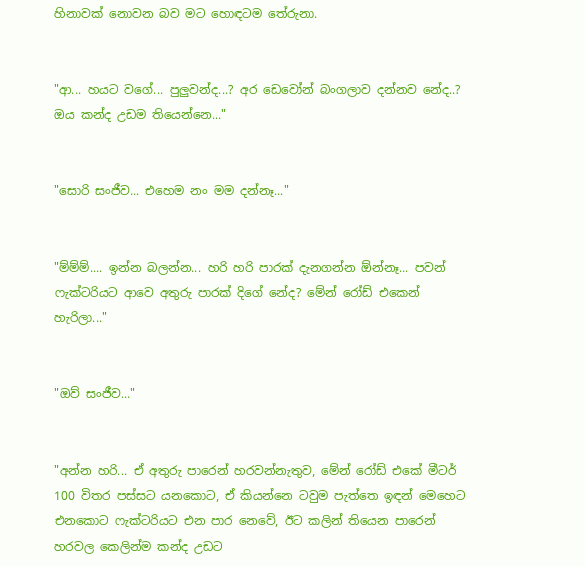හිනාවක් නොවන බව මට හොඳටම තේරුනා.


"ආ... හයට වගේ... පුලුවන්ද...? අර ඩෙවෝන් බංගලාව දන්නව නේද..? ඔය කන්ද උඩම තියෙන්නෙ..."


"සොරි සංජීව... එහෙම නං මම දන්නෑ..."


"ම්ම්ම්.... ඉන්න බලන්න... හරි හරි පාරක් දැනගන්න ඕන්නෑ... පවන් ෆැක්ටරියට ආවෙ අතුරු පාරක් දිගේ නේද? මේන් රෝඩ් එකෙන් හැරිලා..."


"ඔව් සංජීව..."


"අන්න හරි... ඒ අතුරු පාරෙන් හරවන්නැතුව, මේන් රෝඩ් එකේ මීටර් 100 විතර පස්සට යනකොට, ඒ කියන්නෙ ටවුම පැත්තෙ ඉඳන් මෙහෙට එනකොට ෆැක්ටරියට එන පාර නෙවේ, ඊට කලින් තියෙන පාරෙන් හරවල කෙලින්ම කන්ද උඩට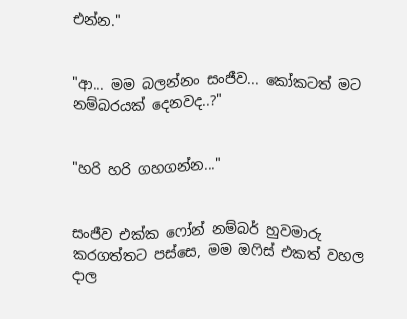එන්න."


"ආ... මම බලන්නං සංජීව... කෝකටත් මට නම්බරයක් දෙනවද..?"


"හරි හරි ගහගන්න..."


සංජීව එක්ක ෆෝන් නම්බර් හුවමාරු කරගත්තට පස්සෙ, මම ඔෆිස් එකත් වහල දාල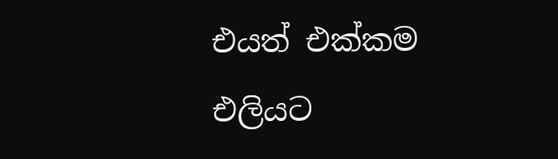එයත් එක්කම එලියට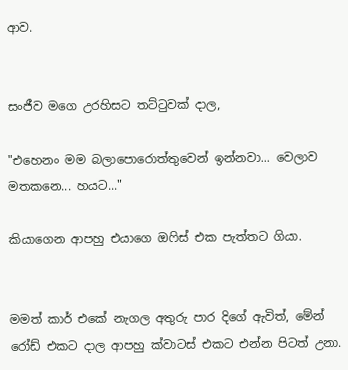ආව.


සංජීව මගෙ උරහිසට තට්ටුවක් දාල,

"එහෙනං මම බලාපොරොත්තුවෙන් ඉන්නවා... වෙලාව මතකනෙ... හයට..."

කියාගෙන ආපහු එයාගෙ ඔෆිස් එක පැත්තට ගියා.


මමත් කාර් එකේ නැගල අතුරු පාර දිගේ ඇවිත්, මේන් රෝඩ් එකට දාල ආපහු ක්වාටස් එකට එන්න පිටත් උනා.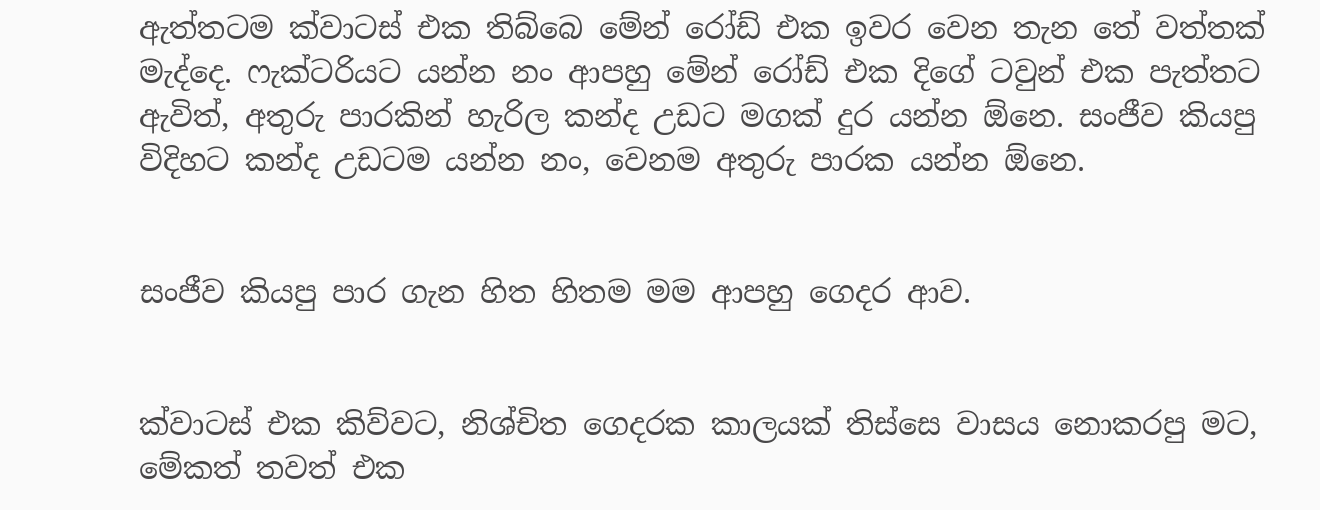ඇත්තටම ක්වාටස් එක තිබ්බෙ මේන් රෝඩ් එක ඉවර වෙන තැන තේ වත්තක් මැද්දෙ. ෆැක්ටරියට යන්න නං ආපහු මේන් රෝඩ් එක දිගේ ටවුන් එක පැත්තට ඇවිත්, අතුරු පාරකින් හැරිල කන්ද උඩට මගක් දුර යන්න ඕනෙ. සංජීව කියපු විදිහට කන්ද උඩටම යන්න නං, වෙනම අතුරු පාරක යන්න ඕනෙ.


සංජීව කියපු පාර ගැන හිත හිතම මම ආපහු ගෙදර ආව.


ක්වාටස් එක කිව්වට, නිශ්චිත ගෙදරක කාලයක් තිස්සෙ වාසය නොකරපු මට, මේකත් තවත් එක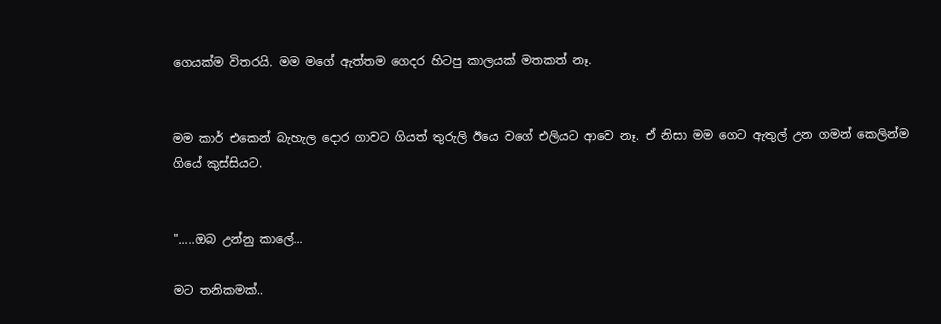ගෙයක්ම විතරයි. මම මගේ ඇත්තම ගෙදර හිටපු කාලයක් මතකත් නෑ.


මම කාර් එකෙන් බැහැල දොර ගාවට ගියත් තුරුලි ඊයෙ වගේ එලියට ආවෙ නෑ. ඒ නිසා මම ගෙට ඇතුල් උන ගමන් කෙලින්ම ගියේ කුස්සියට.


".....ඔබ උන්නු කාලේ...

මට තනිකමක්..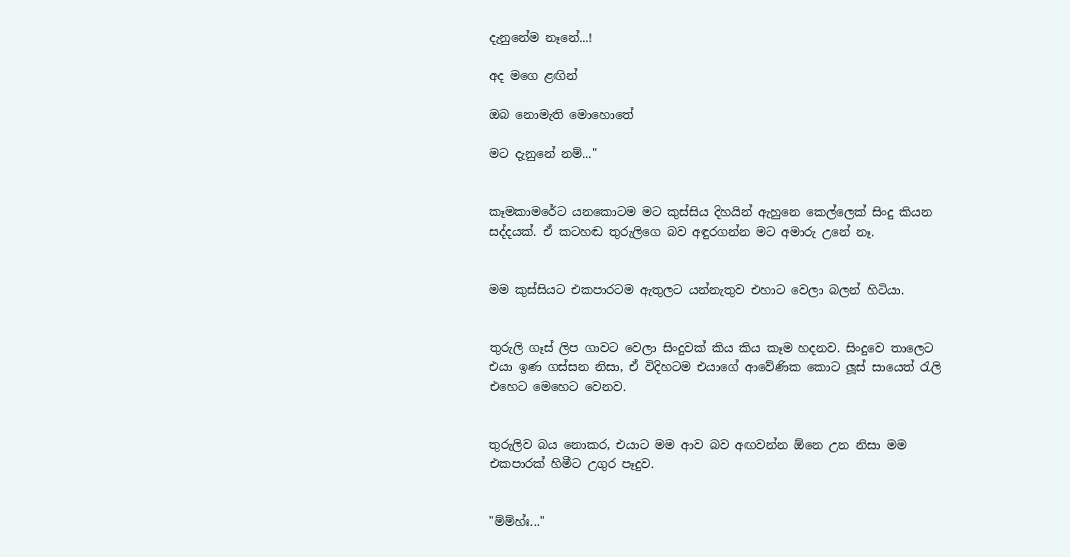දැනුනේම නෑනේ...!

අද මගෙ ළඟින්

ඔබ නොමැති මොහොතේ

මට දැනුනේ නම්..."


කෑමකාමරේට යනකොටම මට කුස්සිය දිහයින් ඇහුනෙ කෙල්ලෙක් සිංදු කියන සද්දයක්. ඒ කටහඬ තුරුලිගෙ බව අඳුරගන්න මට අමාරු උනේ නෑ.


මම කුස්සියට එකපාරටම ඇතුලට යන්නැතුව එහාට වෙලා බලන් හිටියා.


තුරුලි ගෑස් ලිප ගාවට වෙලා සිංදුවක් කිය කිය කෑම හදනව. සිංදුවෙ තාලෙට එයා ඉණ ගස්සන නිසා, ඒ විදිහටම එයාගේ ආවේණික කොට ලූස් සායෙත් රැලි එහෙට මෙහෙට වෙනව.


තුරුලිව බය නොකර, එයාට මම ආව බව අඟවන්න ඕනෙ උන නිසා මම එකපාරක් හිමීට උගුර පෑදුව.


"ම්ම්හ්ඃ..."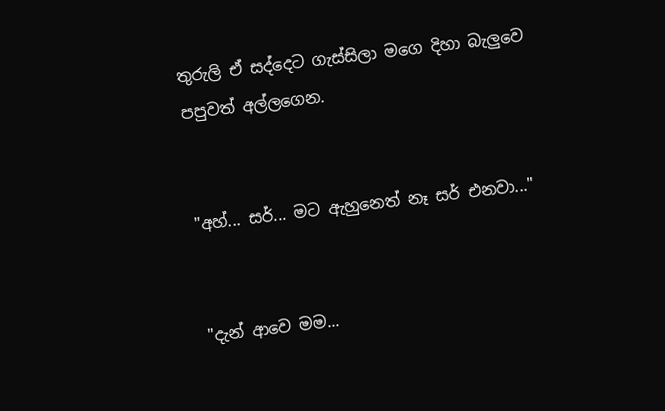තුරුලි ඒ සද්දෙට ගැස්සිලා මගෙ දිහා බැලුවෙ පපුවත් අල්ලගෙන.


"අහ්... සර්... මට ඇහුනෙත් නෑ සර් එනවා..."


"දැන් ආවෙ මම...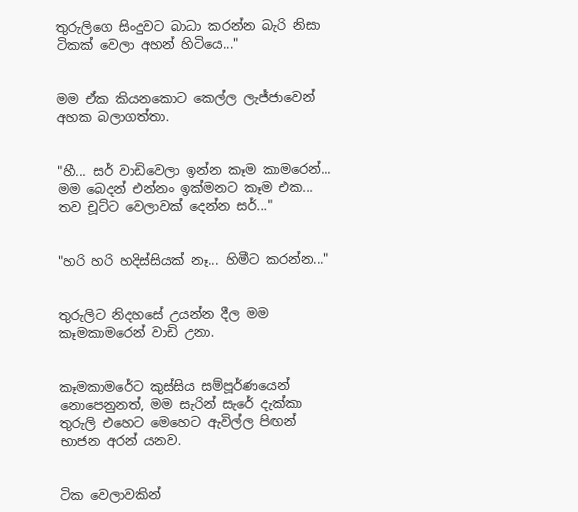තුරුලිගෙ සිංදුවට බාධා කරන්න බැරි නිසා ටිකක් වෙලා අහන් හිටියෙ..."


මම ඒක කියනකොට කෙල්ල ලැජ්ජාවෙන් අහක බලාගත්තා.


"හී... සර් වාඩිවෙලා ඉන්න කෑම කාමරෙන්... මම බෙදන් එන්නං ඉක්මනට කෑම එක... තව චූට්ට වෙලාවක් දෙන්න සර්..."


"හරි හරි හදිස්සියක් නෑ... හිමීට කරන්න..."


තුරුලිට නිදහසේ උයන්න දීල මම කෑමකාමරෙන් වාඩි උනා.


කෑමකාමරේට කුස්සිය සම්පූර්ණයෙන් නොපෙනුනත්, මම සැරින් සැරේ දැක්කා තුරුලි එහෙට මෙහෙට ඇවිල්ල පිඟන් භාජන අරන් යනව.


ටික වෙලාවකින්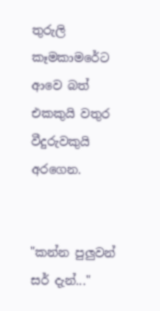තුරුලි කෑමකාමරේට ආවෙ බත් එකකුයි වතුර වීදුරුවකුයි අරගෙන.


"කන්න පුලුවන් සර් දැන්..."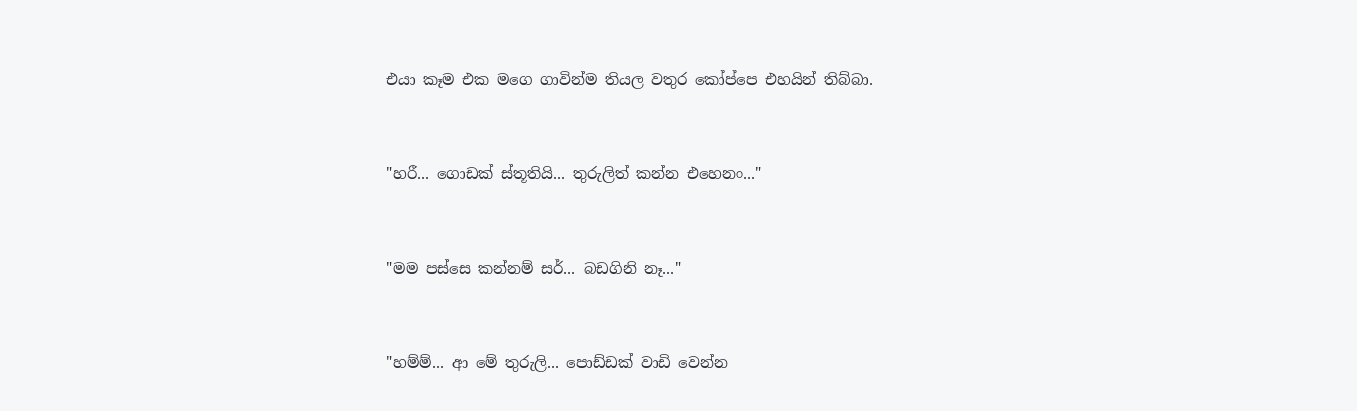එයා කෑම එක මගෙ ගාවින්ම තියල වතුර කෝප්පෙ එහයින් තිබ්බා.


"හරී... ගොඩක් ස්තූතියි... තුරුලිත් කන්න එහෙනං..."


"මම පස්සෙ කන්නම් සර්... බඩගිනි නෑ..."


"හම්ම්... ආ මේ තුරුලි... පොඩ්ඩක් වාඩි වෙන්න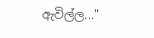ඇවිල්ල..."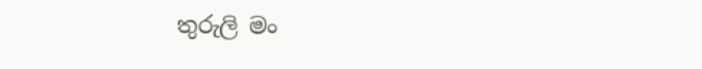තුරුලි මං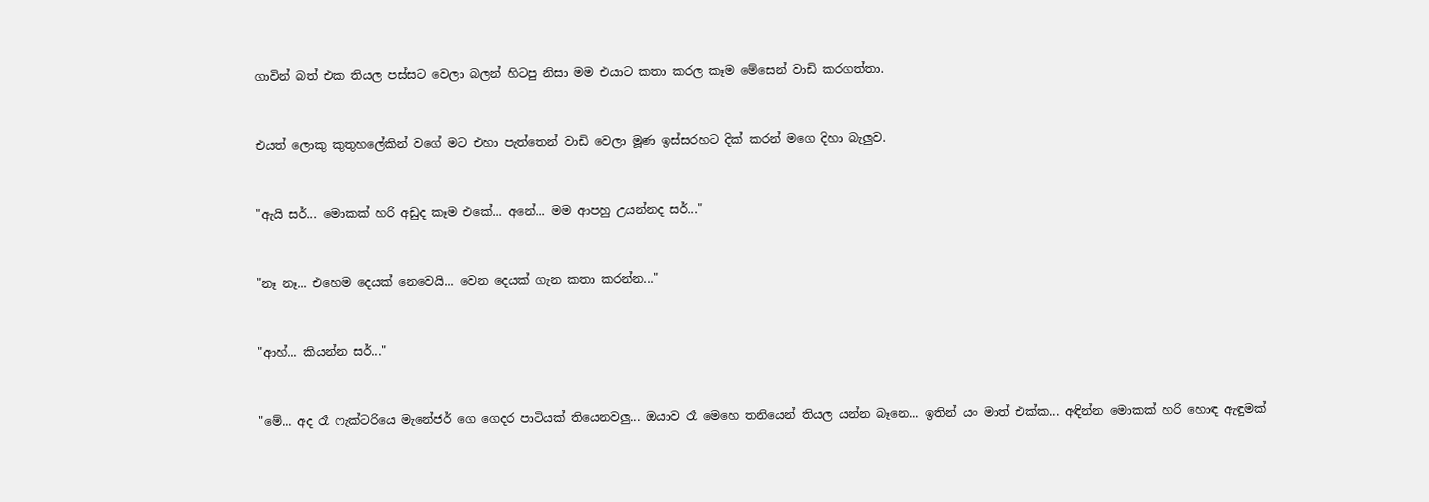ගාවින් බත් එක තියල පස්සට වෙලා බලන් හිටපු නිසා මම එයාට කතා කරල කෑම මේසෙන් වාඩි කරගත්තා.


එයත් ලොකු කුතුහලේකින් වගේ මට එහා පැත්තෙන් වාඩි වෙලා මූණ ඉස්සරහට දික් කරන් මගෙ දිහා බැලුව.


"ඇයි සර්... මොකක් හරි අඩුද කෑම එකේ... අනේ... මම ආපහු උයන්නද සර්..."


"නෑ නෑ... එහෙම දෙයක් නෙවෙයි... වෙන දෙයක් ගැන කතා කරන්න..."


"ආහ්... කියන්න සර්..."


"මේ... අද රෑ ෆැක්ටරියෙ මැනේජර් ගෙ ගෙදර පාටියක් තියෙනවලු... ඔයාව රෑ මෙහෙ තනියෙන් තියල යන්න බෑනෙ... ඉතින් යං මාත් එක්ක... අඳින්න මොකක් හරි හොඳ ඇඳුමක්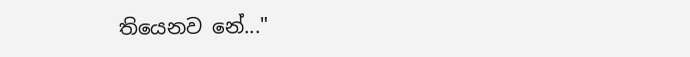තියෙනව නේ..."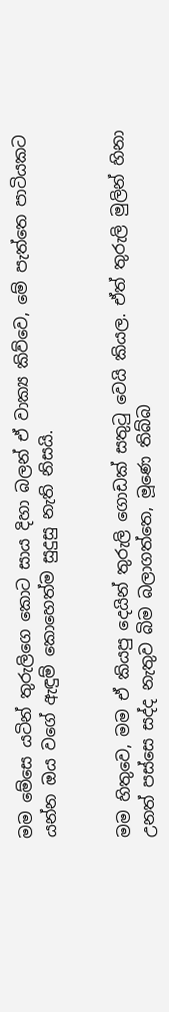මම මේසෙ යටින් තුරුලිගෙ කොට සාය දිහා බලන් ඒ වාක්‍ය කිව්වෙ, මේ පැත්තෙ පාටියකට යන්න ඔය වගේ ඇඳුම් කොහෙත්ම සුදුසු නැති නිසයි.


මම හිතුවෙ, මම ඒ කියපු දෙයින් තුරුලි ගොඩක් සතුටු වෙයි කියල. ඒත් තුරුලි මුලින් හිනා උනත් පස්සෙ සද්ද නැතුව බිම බලාගත්තෙ, මූණෙ තිබ්බ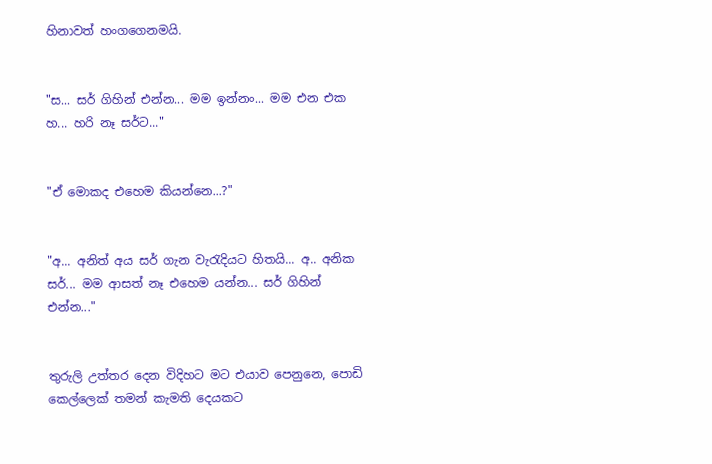හිනාවත් හංගගෙනමයි.


"ස... සර් ගිහින් එන්න... මම ඉන්නං... මම එන එක හ... හරි නෑ සර්ට..."


"ඒ මොකද එහෙම කියන්නෙ...?"


"අ... අනිත් අය සර් ගැන වැරැදියට හිතයි... අ.. අනික සර්... මම ආසත් නෑ එහෙම යන්න... සර් ගිහින් එන්න..."


තුරුලි උත්තර දෙන විදිහට මට එයාව පෙනුනෙ, පොඩි කෙල්ලෙක් තමන් කැමති දෙයකට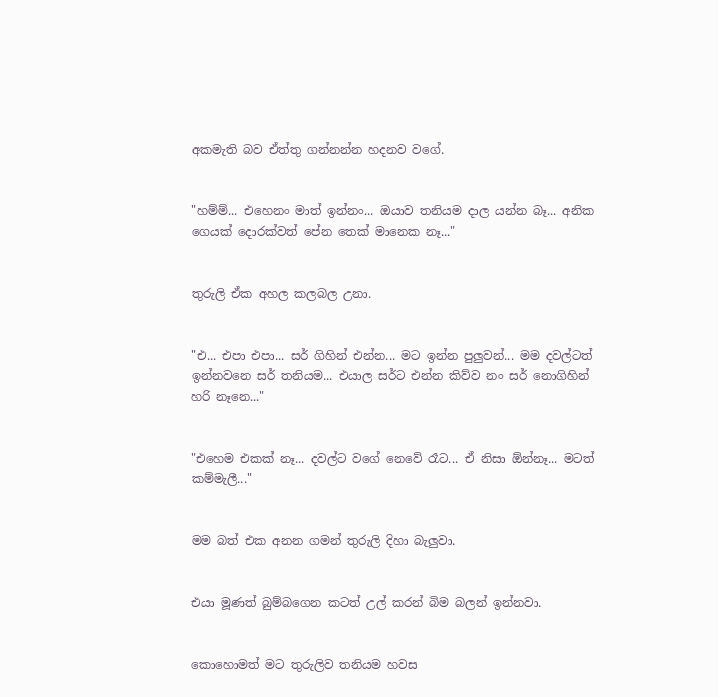අකමැති බව ඒත්තු ගන්නන්න හදනව වගේ.


"හම්ම්... එහෙනං මාත් ඉන්නං... ඔයාව තනියම දාල යන්න බෑ... අනික ගෙයක් දොරක්වත් පේන තෙක් මානෙක නෑ..."


තුරුලි ඒක අහල කලබල උනා.


"එ... එපා එපා... සර් ගිහින් එන්න... මට ඉන්න පුලුවන්... මම දවල්ටත් ඉන්නවනෙ සර් තනියම... එයාල සර්ට එන්න කිව්ව නං සර් නොගිහින් හරි නෑනෙ..."


"එහෙම එකක් නෑ... දවල්ට වගේ නෙවේ රෑට... ඒ නිසා ඕන්නෑ... මටත් කම්මැලී..."


මම බත් එක අනන ගමන් තුරුලි දිහා බැලුවා.


එයා මූණත් බුම්බගෙන කටත් උල් කරන් බිම බලන් ඉන්නවා.


කොහොමත් මට තුරුලිව තනියම හවස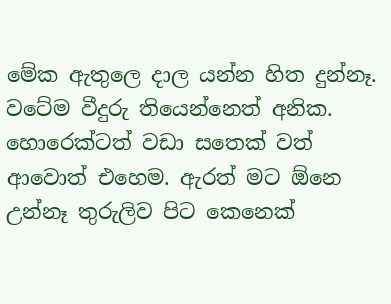මේක ඇතුලෙ දාල යන්න හිත දුන්නෑ. වටේම වීදුරු තියෙන්නෙත් අනික. හොරෙක්ටත් වඩා සතෙක් වත් ආවොත් එහෙම. ඇරත් මට ඕනෙ උන්නෑ තුරුලිව පිට කෙනෙක්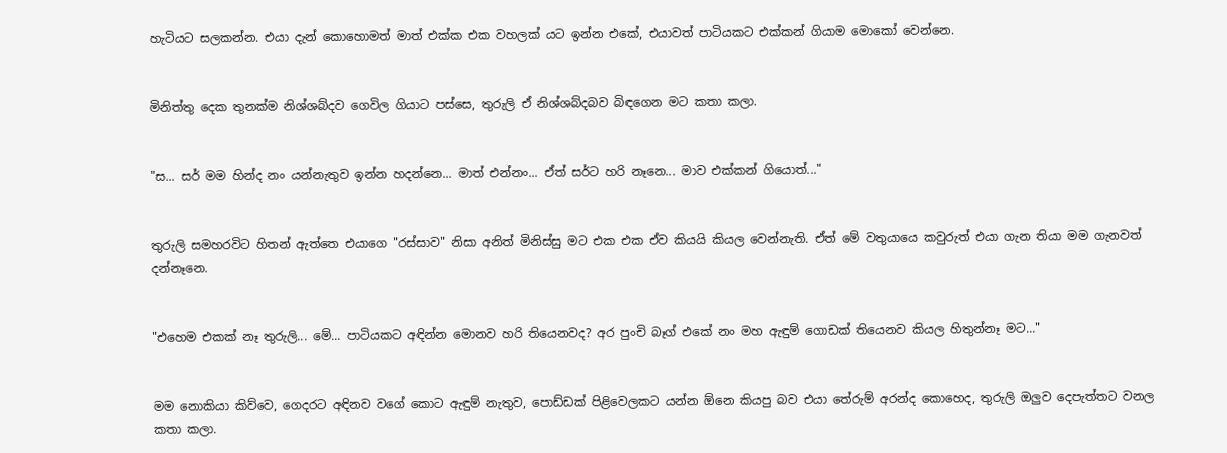හැටියට සලකන්න. එයා දැන් කොහොමත් මාත් එක්ක එක වහලක් යට ඉන්න එකේ, එයාවත් පාටියකට එක්කන් ගියාම මොකෝ වෙන්නෙ.


මිනිත්තු දෙක තුනක්ම නිශ්ශබ්දව ගෙවිල ගියාට පස්සෙ, තුරුලි ඒ නිශ්ශබ්දබව බිඳගෙන මට කතා කලා.


"ස... සර් මම හින්ද නං යන්නැතුව ඉන්න හදන්නෙ... මාත් එන්නං... ඒත් සර්ට හරි නෑනෙ... මාව එක්කන් ගියොත්..."


තුරුලි සමහරවිට හිතන් ඇත්තෙ එයාගෙ "රස්සාව" නිසා අනිත් මිනිස්සු මට එක එක ඒව කියයි කියල වෙන්නැති. ඒත් මේ වතුයායෙ කවුරුත් එයා ගැන තියා මම ගැනවත් දන්නෑනෙ.


"එහෙම එකක් නෑ තුරුලි... මේ... පාටියකට අඳින්න මොනව හරි තියෙනවද? අර පුංචි බෑග් එකේ නං මහ ඇඳුම් ගොඩක් තියෙනව කියල හිතුන්නෑ මට..."


මම නොකියා කිව්වෙ, ගෙදරට අඳිනව වගේ කොට ඇඳුම් නැතුව, පොඩ්ඩක් පිළිවෙලකට යන්න ඕනෙ කියපු බව එයා තේරුම් අරන්ද කොහෙද, තුරුලි ඔලුව දෙපැත්තට වනල කතා කලා.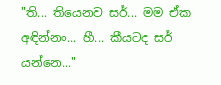"ති... තියෙනව සර්... මම ඒක අඳින්නං... හී... කීයටද සර් යන්නෙ..."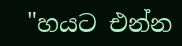"හයට එන්න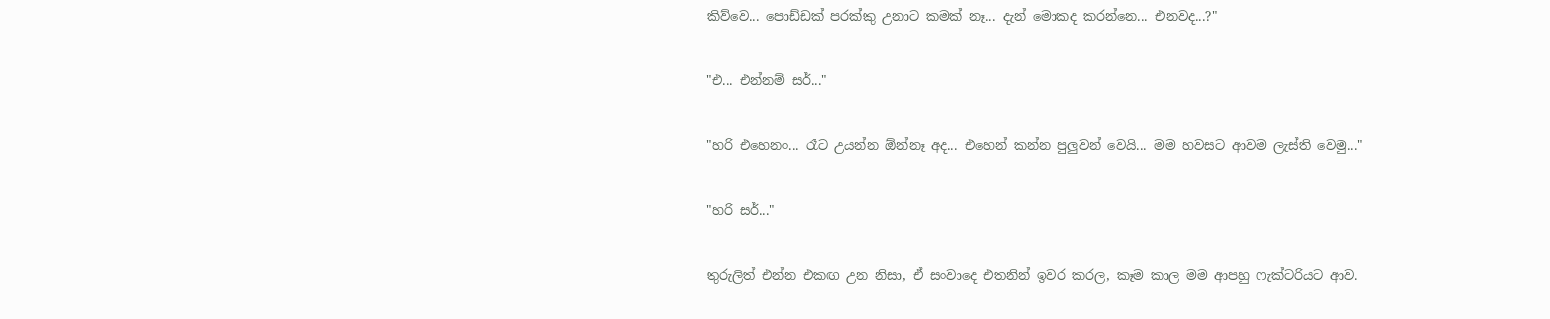කිව්වෙ... පොඩ්ඩක් පරක්කු උනාට කමක් නෑ... දැන් මොකද කරන්නෙ... එනවද...?"


"එ... එන්නම් සර්..."


"හරි එහෙනං... රෑට උයන්න ඕන්නෑ අද... එහෙන් කන්න පුලුවන් වෙයි... මම හවසට ආවම ලැස්ති වෙමු..."


"හරි සර්..."


තුරුලිත් එන්න එකඟ උන නිසා, ඒ සංවාදෙ එතනින් ඉවර කරල, කෑම කාල මම ආපහු ෆැක්ටරියට ආව.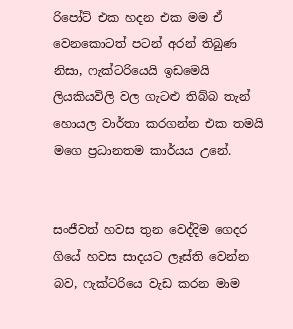රිපෝට් එක හදන එක මම ඒ වෙනකොටත් පටන් අරන් තිබුණ නිසා, ෆැක්ටරියෙයි ඉඩමෙයි ලියකියවිලි වල ගැටළු තිබ්බ තැන් හොයල වාර්තා කරගන්න එක තමයි මගෙ ප්‍රධානතම කාර්යය උනේ.


සංජීවත් හවස තුන වෙද්දිම ගෙදර ගියේ හවස සාදයට ලෑස්ති වෙන්න බව, ෆැක්ටරියෙ වැඩ කරන මාම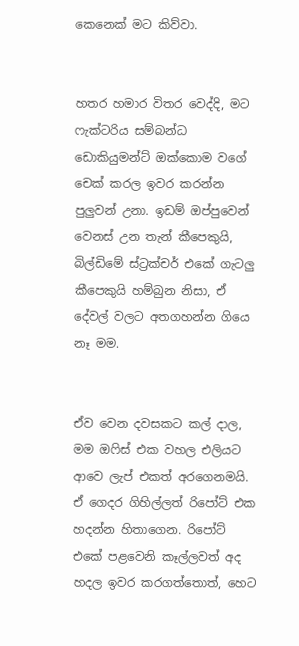කෙනෙක් මට කිව්වා.


හතර හමාර විතර වෙද්දි, මට ෆැක්ටරිය සම්බන්ධ ඩොකියුමන්ට් ඔක්කොම වගේ චෙක් කරල ඉවර කරන්න පුලුවන් උනා. ඉඩම් ඔප්පුවෙන් වෙනස් උන තැන් කීපෙකුයි, බිල්ඩිමේ ස්ට්‍රක්චර් එකේ ගැටලු කීපෙකුයි හම්බුන නිසා, ඒ දේවල් වලට අතගහන්න ගියෙ නෑ මම.


ඒව වෙන දවසකට කල් දාල, මම ඔෆිස් එක වහල එලියට ආවෙ ලැප් එකත් අරගෙනමයි. ඒ ගෙදර ගිහිල්ලත් රිපෝට් එක හදන්න හිතාගෙන. රිපෝට් එකේ පළවෙනි කෑල්ලවත් අද හදල ඉවර කරගත්තොත්, හෙට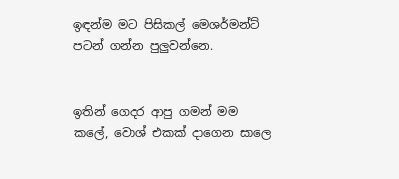ඉඳන්ම මට පිසිකල් මෙශර්මන්ට් පටන් ගන්න පුලුවන්නෙ.


ඉතින් ගෙදර ආපු ගමන් මම කලේ, වොශ් එකක් දාගෙන සාලෙ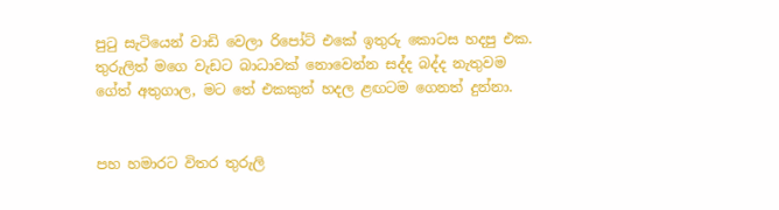පුටු සැටියෙන් වාඩි වෙලා රිපෝට් එකේ ඉතුරු කොටස හදපු එක. තුරුලිත් මගෙ වැඩට බාධාවක් නොවෙන්න සද්ද බද්ද නැතුවම ගේත් අතුගාල, මට තේ එකකුත් හදල ළඟටම ගෙනත් දුන්නා.


පහ හමාරට විතර තුරුලි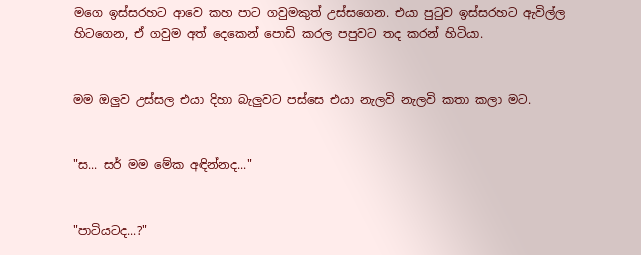මගෙ ඉස්සරහට ආවෙ කහ පාට ගවුමකුත් උස්සගෙන. එයා පුටුව ඉස්සරහට ඇවිල්ල හිටගෙන, ඒ ගවුම අත් දෙකෙන් පොඩි කරල පපුවට තද කරන් හිටියා.


මම ඔලුව උස්සල එයා දිහා බැලුවට පස්සෙ එයා නැලවි නැලවි කතා කලා මට.


"ස... සර් මම මේක අඳින්නද..."


"පාටියටද...?"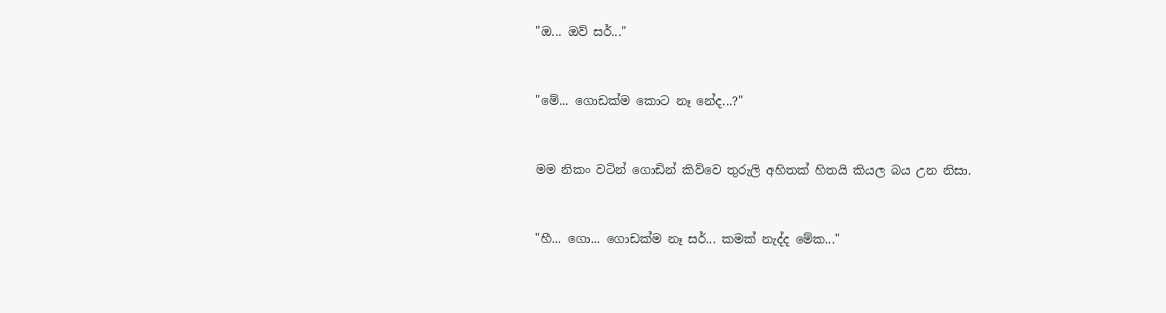"ඔ... ඔව් සර්..."


"මේ... ගොඩක්ම කොට නෑ නේද...?"


මම නිකං වටින් ගොඩින් කිව්වෙ තුරුලි අහිතක් හිතයි කියල බය උන නිසා.


"හී... ගො... ගොඩක්ම නෑ සර්... කමක් නැද්ද මේක..."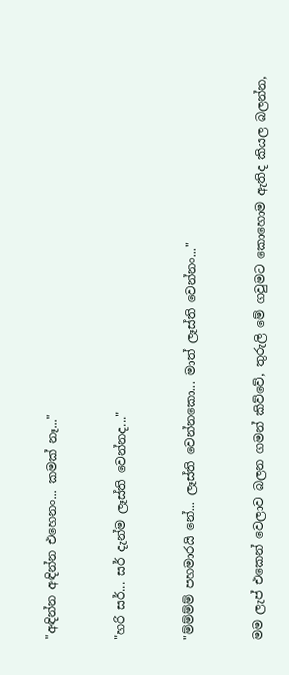"අඳින්න අඳින්න එහෙනං... කමක් නෑ..."


"හරි සර්... සර් දැන්ම ලෑස්ති වෙන්නද..."


"ම්ම්ම්ම් පහමාරයි නේ... ලෑස්ති වෙන්නකො... මාත් ලෑස්ති වෙන්නං..."


මම ලැප් එකෙන් වෙලාව බලන ගමන් කිව්වේ, තුරුලි මේ ගවුමට කොහොම ඇතිද කියල බලන්න,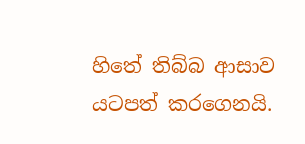හිතේ තිබ්බ ආසාව යටපත් කරගෙනයි.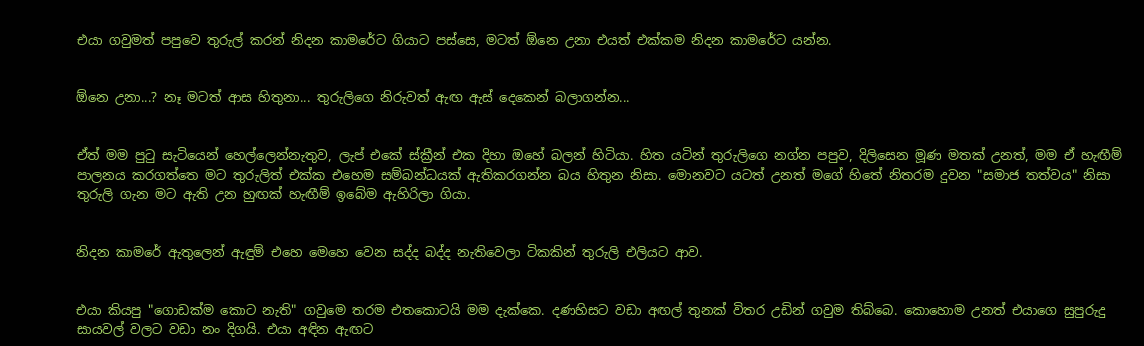එයා ගවුමත් පපුවෙ තුරුල් කරන් නිදන කාමරේට ගියාට පස්සෙ, මටත් ඕනෙ උනා එයත් එක්කම නිදන කාමරේට යන්න.


ඕනෙ උනා...? නෑ මටත් ආස හිතුනා... තුරුලිගෙ නිරුවත් ඇඟ ඇස් දෙකෙන් බලාගන්න...


ඒත් මම පුටු සැටියෙන් හෙල්ලෙන්නැතුව, ලැප් එකේ ස්ක්‍රීන් එක දිහා ඔහේ බලන් හිටියා. හිත යටින් තුරුලිගෙ නග්න පපුව, දිලිසෙන මූණ මතක් උනත්, මම ඒ හැඟීම් පාලනය කරගත්තෙ මට තුරුලිත් එක්ක එහෙම සම්බන්ධයක් ඇතිකරගන්න බය හිතුන නිසා. මොනවට යටත් උනත් මගේ හිතේ නිතරම දුවන "සමාජ තත්වය" නිසා තුරුලි ගැන මට ඇති උන හුඟක් හැඟීම් ඉබේම ඇහිරිලා ගියා.


නිදන කාමරේ ඇතුලෙන් ඇඳුම් එහෙ මෙහෙ වෙන සද්ද බද්ද නැතිවෙලා ටිකකින් තුරුලි එලියට ආව.


එයා කියපු "ගොඩක්ම කොට නැති" ගවුමෙ තරම එතකොටයි මම දැක්කෙ. දණහිසට වඩා අඟල් තුනක් විතර උඩින් ගවුම තිබ්බෙ. කොහොම උනත් එයාගෙ සුපුරුදු සායවල් වලට වඩා නං දිගයි. එයා අඳින ඇඟට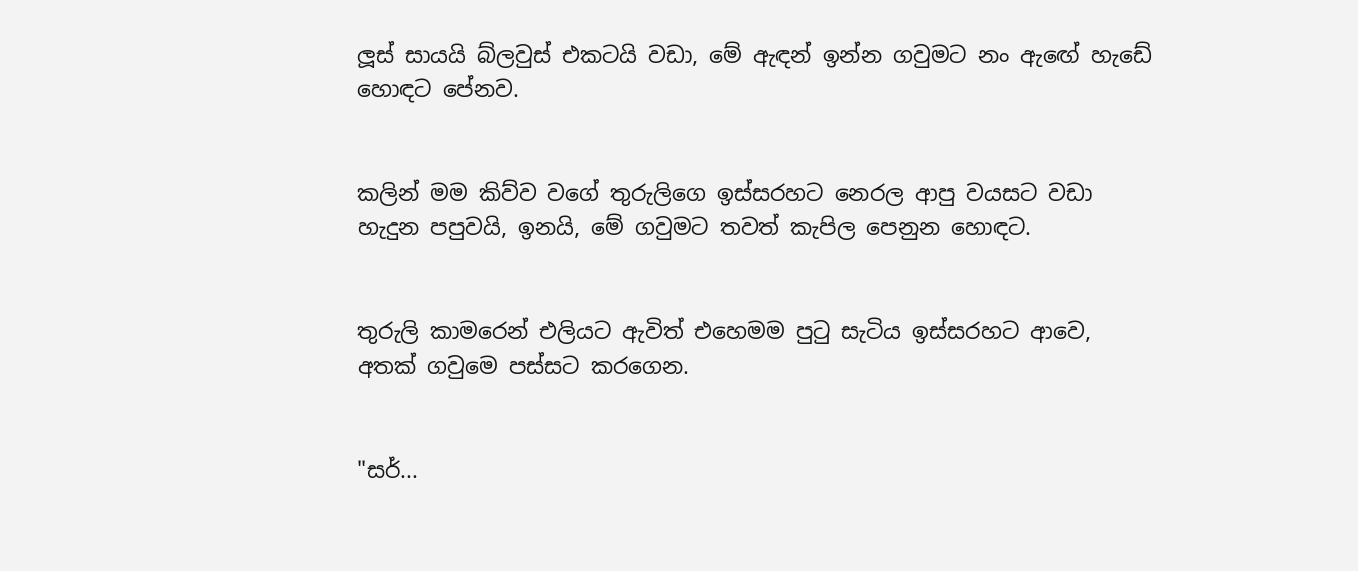ලූස් සායයි බ්ලවුස් එකටයි වඩා, මේ ඇඳන් ඉන්න ගවුමට නං ඇඟේ හැඩේ හොඳට පේනව.


කලින් මම කිව්ව වගේ තුරුලිගෙ ඉස්සරහට නෙරල ආපු වයසට වඩා හැදුන පපුවයි, ඉනයි, මේ ගවුමට තවත් කැපිල පෙනුන හොඳට.


තුරුලි කාමරෙන් එලියට ඇවිත් එහෙමම පුටු සැටිය ඉස්සරහට ආවෙ, අතක් ගවුමෙ පස්සට කරගෙන.


"සර්...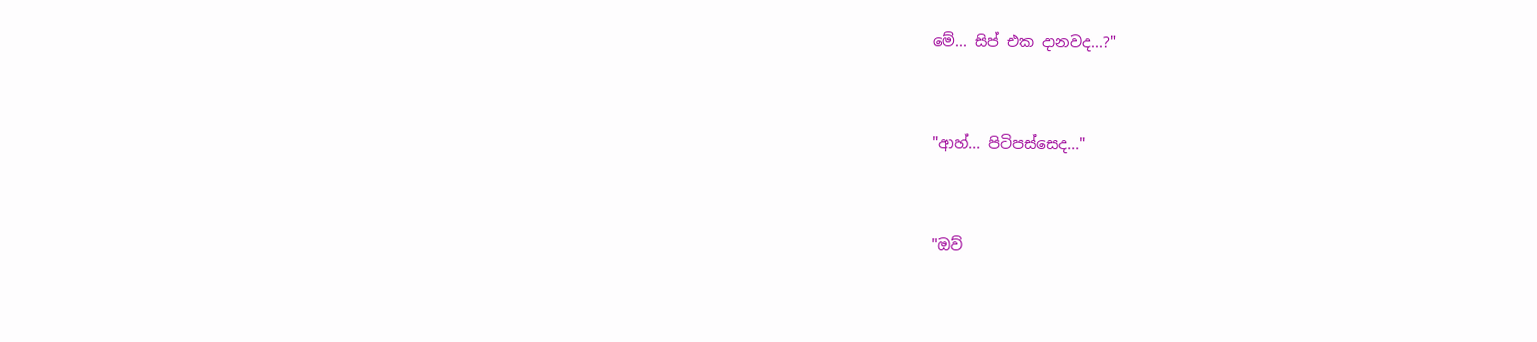මේ... සිප් එක දානවද...?"


"ආහ්... පිටිපස්සෙද..."


"ඔව්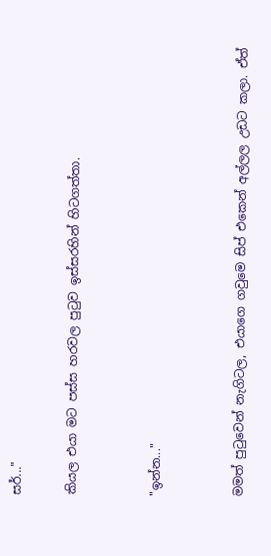සර්..."

කියල එයා මට පස්ස හරවල පුටුව ඉස්සරහින් හිටගත්තා.


"ඉන්න..."


මමත් පුටුවෙන් නැගිටල, එයාගෙ ගවුමෙ සිප් එකෙන් අල්ලල උඩට කලා. ඒත්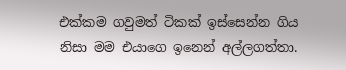එක්කම ගවුමත් ටිකක් ඉස්සෙන්න ගිය නිසා මම එයාගෙ ඉනෙන් අල්ලගත්තා.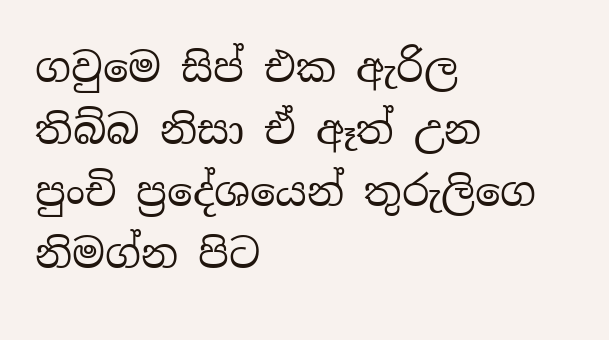ගවුමෙ සිප් එක ඇරිල තිබ්බ නිසා ඒ ඈත් උන පුංචි ප්‍රදේශයෙන් තුරුලිගෙ නිමග්න පිට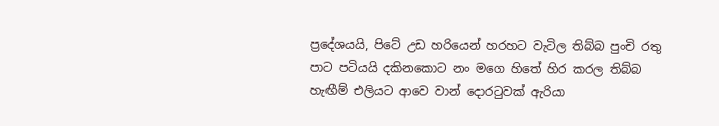ප්‍රදේශයයි, පිටේ උඩ හරියෙන් හරහට වැටිල තිබ්බ පුංචි රතු පාට පටියයි දකිනකොට නං මගෙ හිතේ හිර කරල තිබ්බ හැඟීම් එලියට ආවෙ වාන් දොරටුවක් ඇරියා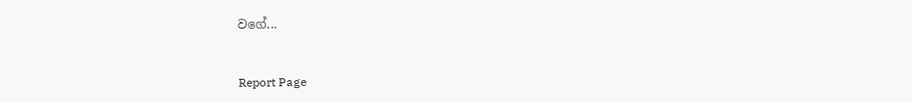වගේ...


Report Page